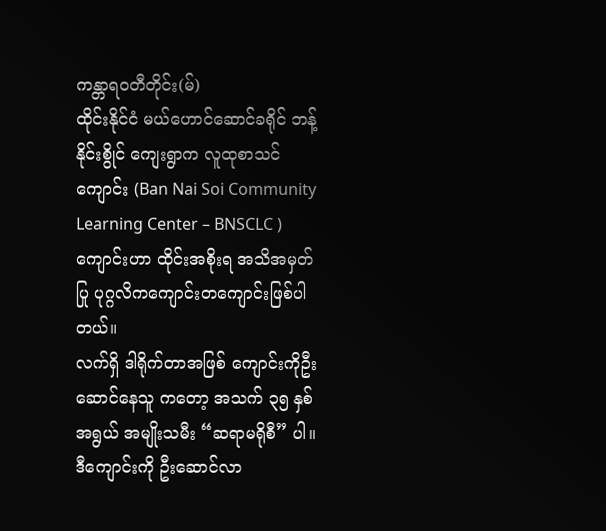ကန္တာရဝတီတိုင်း(မ်)
ထိုင်းနိုင်ငံ မယ်ဟောင်ဆောင်ခရိုင် ဘန့်နိုင်းစွိုင် ကျေးရွာက လူထုစာသင်ကျောင်း (Ban Nai Soi Community Learning Center – BNSCLC ) ကျောင်းဟာ ထိုင်းအစိုးရ အသိအမှတ်ပြု ပုဂ္ဂလိကကျောင်းတကျောင်းဖြစ်ပါတယ်။
လက်ရှိ ဒါရိုက်တာအဖြစ် ကျောင်းကိုဦးဆောင်နေသူ ကတော့ အသက် ၃၅ နှစ်အရွယ် အမျိုးသမီး “ဆရာမရိုစီ” ပါ။ ဒီကျောင်းကို ဦးဆောင်လာ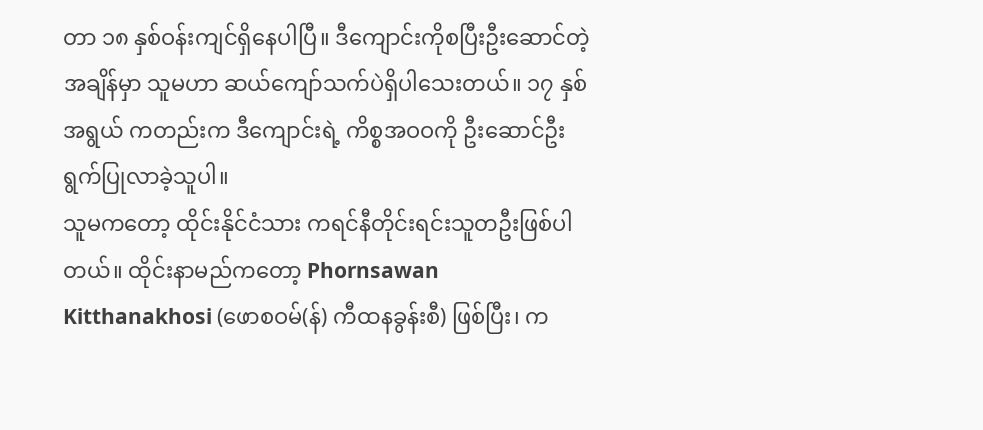တာ ၁၈ နှစ်ဝန်းကျင်ရှိနေပါပြီ။ ဒီကျောင်းကိုစပြီးဦးဆောင်တဲ့ အချိန်မှာ သူမဟာ ဆယ်ကျော်သက်ပဲရှိပါသေးတယ်။ ၁၇ နှစ်အရွယ် ကတည်းက ဒီကျောင်းရဲ့ ကိစ္စအဝဝကို ဦးဆောင်ဦးရွက်ပြုလာခဲ့သူပါ။
သူမကတော့ ထိုင်းနိုင်ငံသား ကရင်နီတိုင်းရင်းသူတဦးဖြစ်ပါတယ်။ ထိုင်းနာမည်ကတော့ Phornsawan Kitthanakhosi (ဖောစဝမ်(န်) ကီထနခွန်းစီ) ဖြစ်ပြီး၊ က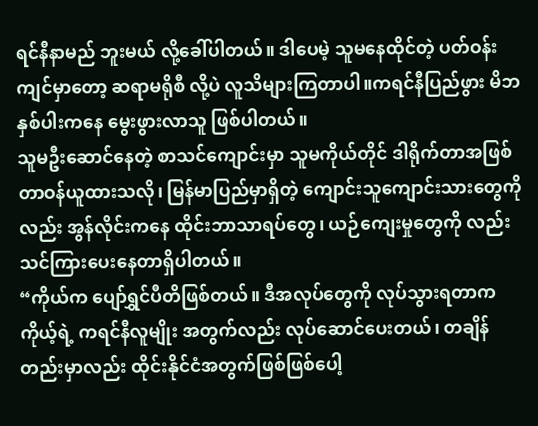ရင်နီနာမည် ဘူးမယ် လို့ခေါ်ပါတယ်။ ဒါပေမဲ့ သူမနေထိုင်တဲ့ ပတ်ဝန်းကျင်မှာတော့ ဆရာမရိုစီ လို့ပဲ လူသိများကြတာပါ။ကရင်နီပြည်ဖွား မိဘနှစ်ပါးကနေ မွေးဖွားလာသူ ဖြစ်ပါတယ်။
သူမဦးဆောင်နေတဲ့ စာသင်ကျောင်းမှာ သူမကိုယ်တိုင် ဒါရိုက်တာအဖြစ် တာဝန်ယူထားသလို၊ မြန်မာပြည်မှာရှိတဲ့ ကျောင်းသူကျောင်းသားတွေကိုလည်း အွန်လိုင်းကနေ ထိုင်းဘာသာရပ်တွေ၊ ယဉ်ကျေးမှုတွေကို လည်းသင်ကြားပေးနေတာရှိပါတယ်။
“ကိုယ်က ပျော်ရွှင်ပီတိဖြစ်တယ်။ ဒီအလုပ်တွေကို လုပ်သွားရတာက ကိုယ့်ရဲ့ ကရင်နီလူမျိုး အတွက်လည်း လုပ်ဆောင်ပေးတယ်၊ တချိန်တည်းမှာလည်း ထိုင်းနိုင်ငံအတွက်ဖြစ်ဖြစ်ပေါ့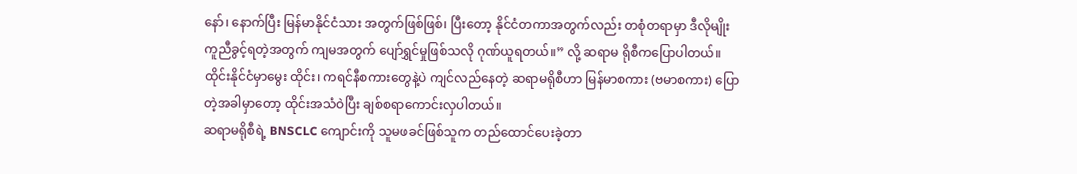နော်၊ နောက်ပြီး မြန်မာနိုင်ငံသား အတွက်ဖြစ်ဖြစ်၊ ပြီးတော့ နိုင်ငံတကာအတွက်လည်း တစုံတရာမှာ ဒီလိုမျိုး ကူညီခွင့်ရတဲ့အတွက် ကျမအတွက် ပျော်ရွှင်မှုဖြစ်သလို ဂုဏ်ယူရတယ်။” လို့ ဆရာမ ရိုစီကပြောပါတယ်။
ထိုင်းနိုင်ငံမှာမွေး ထိုင်း၊ ကရင်နီစကားတွေနဲ့ပဲ ကျင်လည်နေတဲ့ ဆရာမရိုစီဟာ မြန်မာစကား (ဗမာစကား) ပြောတဲ့အခါမှာတော့ ထိုင်းအသံဝဲပြီး ချစ်စရာကောင်းလှပါတယ်။
ဆရာမရိုစီရဲ့ BNSCLC ကျောင်းကို သူမဖခင်ဖြစ်သူက တည်ထောင်ပေးခဲ့တာ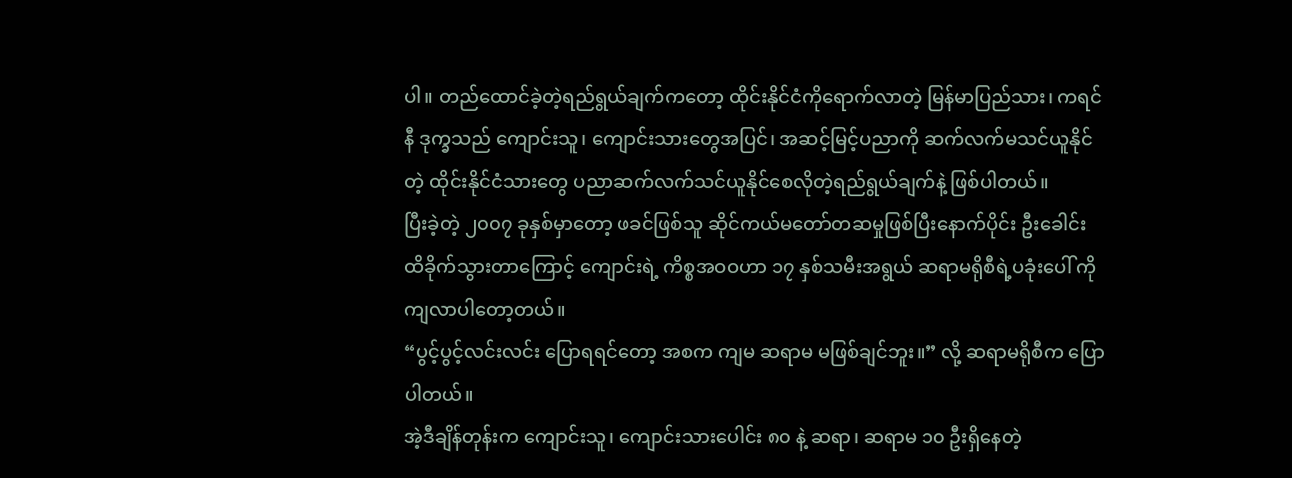ပါ။ တည်ထောင်ခဲ့တဲ့ရည်ရွယ်ချက်ကတော့ ထိုင်းနိုင်ငံကိုရောက်လာတဲ့ မြန်မာပြည်သား၊ ကရင်နီ ဒုက္ခသည် ကျောင်းသူ၊ ကျောင်းသားတွေအပြင်၊ အဆင့်မြင့်ပညာကို ဆက်လက်မသင်ယူနိုင်တဲ့ ထိုင်းနိုင်ငံသားတွေ ပညာဆက်လက်သင်ယူနိုင်စေလိုတဲ့ရည်ရွယ်ချက်နဲ့ ဖြစ်ပါတယ်။
ပြီးခဲ့တဲ့ ၂၀၀၇ ခုနှစ်မှာတော့ ဖခင်ဖြစ်သူ ဆိုင်ကယ်မတော်တဆမှုဖြစ်ပြီးနောက်ပိုင်း ဦးခေါင်းထိခိုက်သွားတာကြောင့် ကျောင်းရဲ့ ကိစ္စအဝဝဟာ ၁၇ နှစ်သမီးအရွယ် ဆရာမရိုစီရဲ့ပခုံးပေါ် ကို ကျလာပါတော့တယ်။
“ပွင့်ပွင့်လင်းလင်း ပြောရရင်တော့ အစက ကျမ ဆရာမ မဖြစ်ချင်ဘူး။” လို့ ဆရာမရိုစီက ပြောပါတယ်။
အဲ့ဒီချိန်တုန်းက ကျောင်းသူ၊ ကျောင်းသားပေါင်း ၈၀ နဲ့ ဆရာ၊ ဆရာမ ၁၀ ဦးရှိနေတဲ့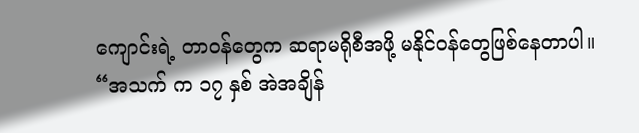ကျောင်းရဲ့ တာဝန်တွေက ဆရာမရိုစီအဖို့ မနိုင်ဝန်တွေဖြစ်နေတာပါ။
“အသက် က ၁၇ နှစ် အဲအချိန်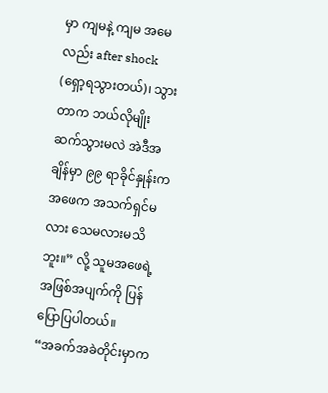မှာ ကျမနဲ့ ကျမ အမေလည်း after shock (ရှော့ရသွားတယ်)၊ သွားတာက ဘယ်လိုမျိုး ဆက်သွားမလဲ အဲဒီအချိန်မှာ ၉၉ ရာခိုင်နှုန်းက အဖေက အသက်ရှင်မလား သေမလားမသိဘူး။” လို့ သူမအဖေရဲ့ အဖြစ်အပျက်ကို ပြန်ပြောပြပါတယ်။
“အခက်အခဲတိုင်းမှာက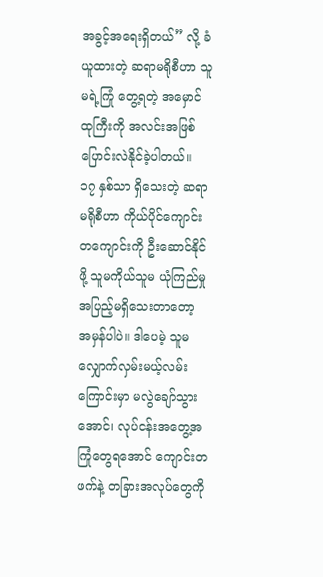အခွင့်အရေးရှိတယ်” လို့ ခံယူထားတဲ့ ဆရာမရိုစီဟာ သူမရဲ့ကြုံ တွေ့ရတဲ့ အမှောင်ထုကြီးကို အလင်းအဖြစ် ပြောင်းလဲနိုင်ခဲ့ပါတယ်။
၁၇ နှစ်သာ ရှိသေးတဲ့ ဆရာမရိုစီဟာ ကိုယ်ပိုင်ကျောင်းတကျောင်းကို ဦးဆောင်နိုင်ဖို့ သူမကိုယ်သူမ ယုံကြည်မှု အပြည့်မရှိသေးတာတော့ အမှန်ပါပဲ။ ဒါပေမဲ့ သူမလျှောက်လှမ်းမယ့်လမ်းကြောင်းမှာ မလွဲချော်သွားအောင်၊ လုပ်ငန်းအတွေ့အကြုံတွေရအောင် ကျောင်းတဖက်နဲ့ တခြားအလုပ်တွေကို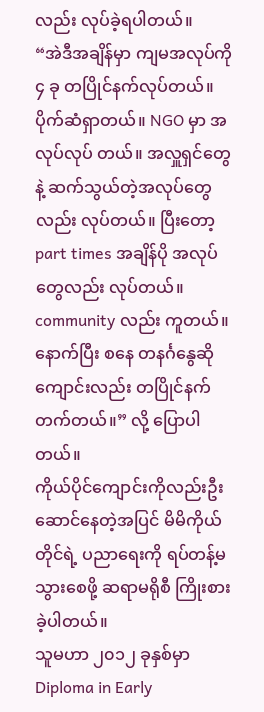လည်း လုပ်ခဲ့ရပါတယ်။
“အဲဒီအချိန်မှာ ကျမအလုပ်ကို ၄ ခု တပြိုင်နက်လုပ်တယ်။ ပိုက်ဆံရှာတယ်။ NGO မှာ အလုပ်လုပ် တယ်။ အလှူရှင်တွေနဲ့ ဆက်သွယ်တဲ့အလုပ်တွေလည်း လုပ်တယ်။ ပြီးတော့ part times အချိန်ပို အလုပ်တွေလည်း လုပ်တယ်။ community လည်း ကူတယ်။ နောက်ပြီး စနေ တနင်္ဂနွေဆို ကျောင်းလည်း တပြိုင်နက်တက်တယ်။” လို့ ပြောပါတယ်။
ကိုယ်ပိုင်ကျောင်းကိုလည်းဦးဆောင်နေတဲ့အပြင် မိမိကိုယ်တိုင်ရဲ့ ပညာရေးကို ရပ်တန့်မသွားစေဖို့ ဆရာမရိုစီ ကြိုးစားခဲ့ပါတယ်။
သူမဟာ ၂၀၁၂ ခုနှစ်မှာ Diploma in Early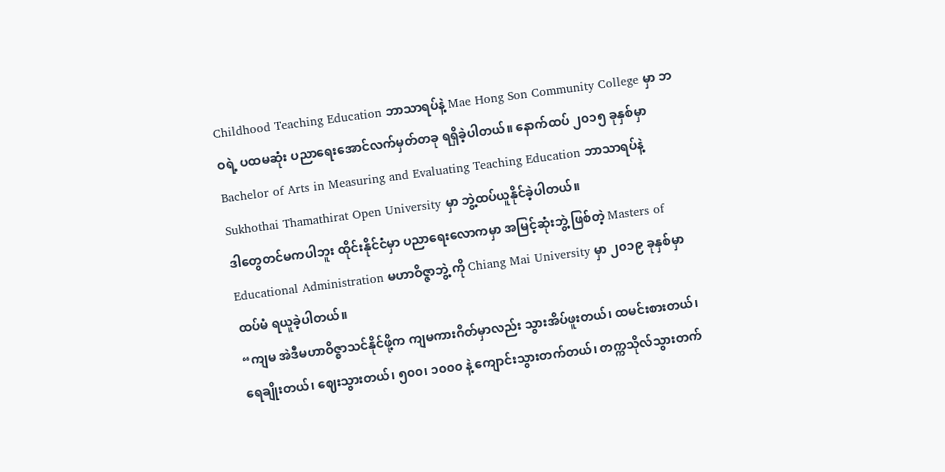Childhood Teaching Education ဘာသာရပ်နဲ့ Mae Hong Son Community College မှာ ဘဝရဲ့ ပထမဆုံး ပညာရေးအောင်လက်မှတ်တခု ရရှိခဲ့ပါတယ်။ နောက်ထပ် ၂၀၁၅ ခုနှစ်မှာ Bachelor of Arts in Measuring and Evaluating Teaching Education ဘာသာရပ်နဲ့ Sukhothai Thamathirat Open University မှာ ဘွဲ့ထပ်ယူနိုင်ခဲ့ပါတယ်။
ဒါတွေတင်မကပါဘူး ထိုင်းနိုင်ငံမှာ ပညာရေးလောကမှာ အမြင့်ဆုံးဘွဲ့ ဖြစ်တဲ့ Masters of Educational Administration မဟာဝိဇ္ဇာဘွဲ့ ကို Chiang Mai University မှာ ၂၀၁၉ ခုနှစ်မှာ ထပ်မံ ရယူခဲ့ပါတယ်။
“ကျမ အဲဒီမဟာဝိဇ္စာသင်နိုင်ဖို့က ကျမကားဂိတ်မှာလည်း သွားအိပ်ဖူးတယ်၊ ထမင်းစားတယ်၊ ရေချိုးတယ်၊ ဈေးသွားတယ်၊ ၅၀၀၊ ၁၀၀၀ နဲ့ ကျောင်းသွားတက်တယ်၊ တက္ကသိုလ်သွားတက်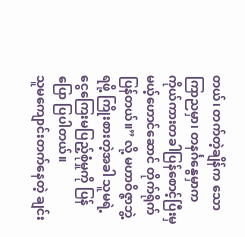တယ်၊ တက်တဲ့ချိန်က သောကြာညမှာ၊ တနင်္ဂနွေမှာက ကိုယ်ကားတခါပြန်စောင့်ပြီးမှ မယ့်ဟောင်ဆောင် တိုက်ရိုက်ပြန်တယ်။” လို့ မဟာဝိဇ္ဇာဘွဲ့ ရဖို့ ကြိုးစားတဲ့အခါ သူမရဲ့ ငွေကြေးမပြည့်စုံမှုကို ပြန်ပြော ပြပါတယ်။
သူမကျောင်းတက်နေတဲ့ ချင်း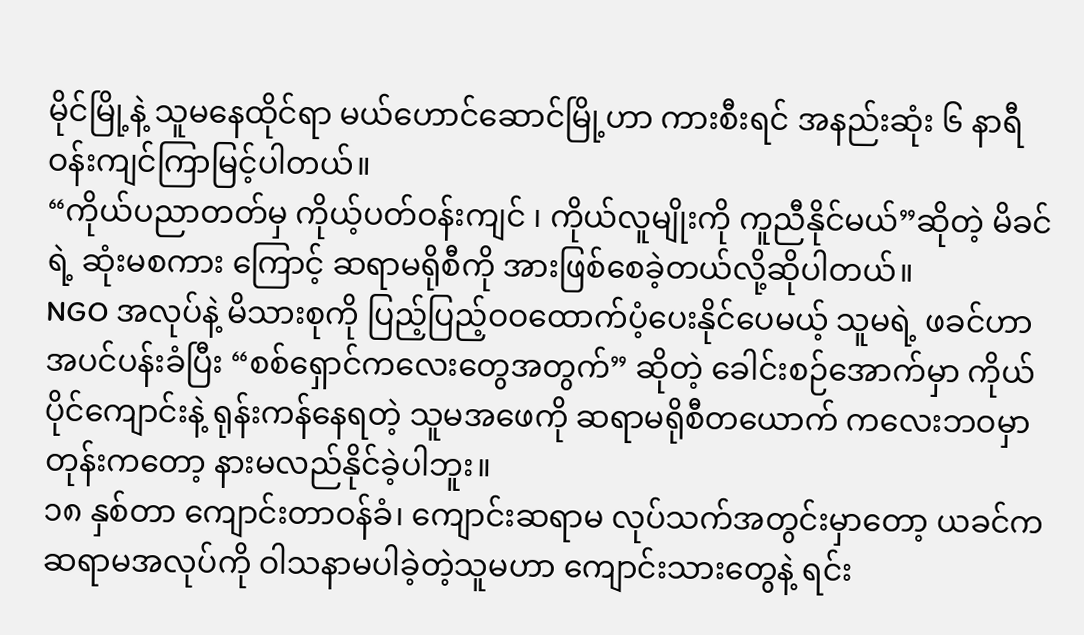မိုင်မြို့နဲ့ သူမနေထိုင်ရာ မယ်ဟောင်ဆောင်မြို့ဟာ ကားစီးရင် အနည်းဆုံး ၆ နာရီဝန်းကျင်ကြာမြင့်ပါတယ်။
“ကိုယ်ပညာတတ်မှ ကိုယ့်ပတ်ဝန်းကျင် ၊ ကိုယ်လူမျိုးကို ကူညီနိုင်မယ်”ဆိုတဲ့ မိခင်ရဲ့ ဆုံးမစကား ကြောင့် ဆရာမရိုစီကို အားဖြစ်စေခဲ့တယ်လို့ဆိုပါတယ်။
NGO အလုပ်နဲ့ မိသားစုကို ပြည့်ပြည့်ဝဝထောက်ပံ့ပေးနိုင်ပေမယ့် သူမရဲ့ ဖခင်ဟာ အပင်ပန်းခံပြီး “စစ်ရှောင်ကလေးတွေအတွက်” ဆိုတဲ့ ခေါင်းစဉ်အောက်မှာ ကိုယ်ပိုင်ကျောင်းနဲ့ ရုန်းကန်နေရတဲ့ သူမအဖေကို ဆရာမရိုစီတယောက် ကလေးဘဝမှာတုန်းကတော့ နားမလည်နိုင်ခဲ့ပါဘူး။
၁၈ နှစ်တာ ကျောင်းတာဝန်ခံ၊ ကျောင်းဆရာမ လုပ်သက်အတွင်းမှာတော့ ယခင်က ဆရာမအလုပ်ကို ဝါသနာမပါခဲ့တဲ့သူမဟာ ကျောင်းသားတွေနဲ့ ရင်း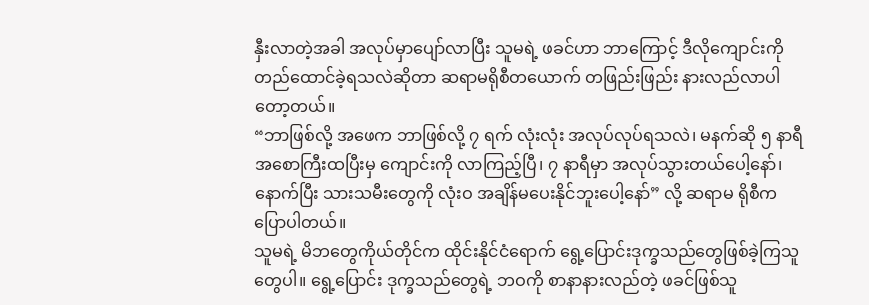နှီးလာတဲ့အခါ အလုပ်မှာပျော်လာပြီး သူမရဲ့ ဖခင်ဟာ ဘာကြောင့် ဒီလိုကျောင်းကို တည်ထောင်ခဲ့ရသလဲဆိုတာ ဆရာမရိုစီတယောက် တဖြည်းဖြည်း နားလည်လာပါတော့တယ်။
“ဘာဖြစ်လို့ အဖေက ဘာဖြစ်လို့ ၇ ရက် လုံးလုံး အလုပ်လုပ်ရသလဲ၊ မနက်ဆို ၅ နာရီ အစောကြီးထပြီးမှ ကျောင်းကို လာကြည့်ပြီ၊ ၇ နာရီမှာ အလုပ်သွားတယ်ပေါ့နော်၊ နောက်ပြီး သားသမီးတွေကို လုံးဝ အချိန်မပေးနိုင်ဘူးပေါ့နော်” လို့ ဆရာမ ရိုစီက ပြောပါတယ်။
သူမရဲ့ မိဘတွေကိုယ်တိုင်က ထိုင်းနိုင်ငံရောက် ရွေ့ပြောင်းဒုက္ခသည်တွေဖြစ်ခဲ့ကြသူတွေပါ။ ရွေ့ပြောင်း ဒုက္ခသည်တွေရဲ့ ဘဝကို စာနာနားလည်တဲ့ ဖခင်ဖြစ်သူ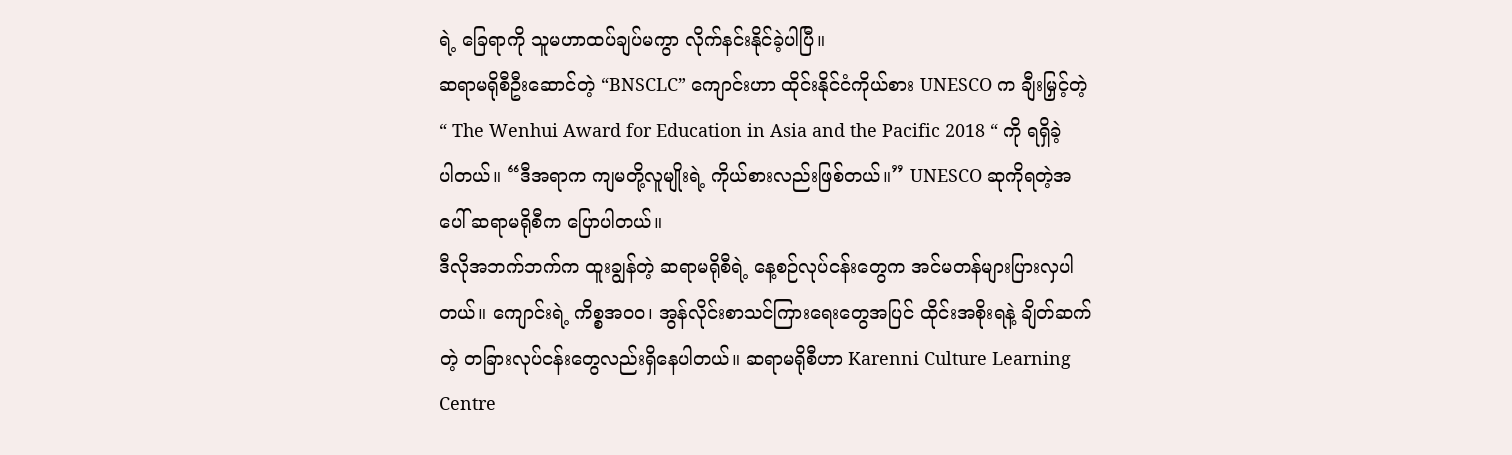ရဲ့ ခြေရာကို သူမဟာထပ်ချပ်မကွာ လိုက်နင်းနိုင်ခဲ့ပါပြီ။
ဆရာမရိုစီဦးဆောင်တဲ့ “BNSCLC” ကျောင်းဟာ ထိုင်းနိုင်ငံကိုယ်စား UNESCO က ချီးမြှင့်တဲ့ “ The Wenhui Award for Education in Asia and the Pacific 2018 “ ကို ရရှိခဲ့ပါတယ်။ “ဒီအရာက ကျမတို့လူမျိုးရဲ့ ကိုယ်စားလည်းဖြစ်တယ်။” UNESCO ဆုကိုရတဲ့အပေါ် ဆရာမရိုစီက ပြောပါတယ်။
ဒီလိုအဘက်ဘက်က ထူးချွန်တဲ့ ဆရာမရိုစီရဲ့ နေ့စဉ်လုပ်ငန်းတွေက အင်မတန်များပြားလှပါတယ်။ ကျောင်းရဲ့ ကိစ္စအဝဝ၊ အွန်လိုင်းစာသင်ကြားရေးတွေအပြင် ထိုင်းအစိုးရနဲ့ ချိတ်ဆက်တဲ့ တခြားလုပ်ငန်းတွေလည်းရှိနေပါတယ်။ ဆရာမရိုစီဟာ Karenni Culture Learning Centre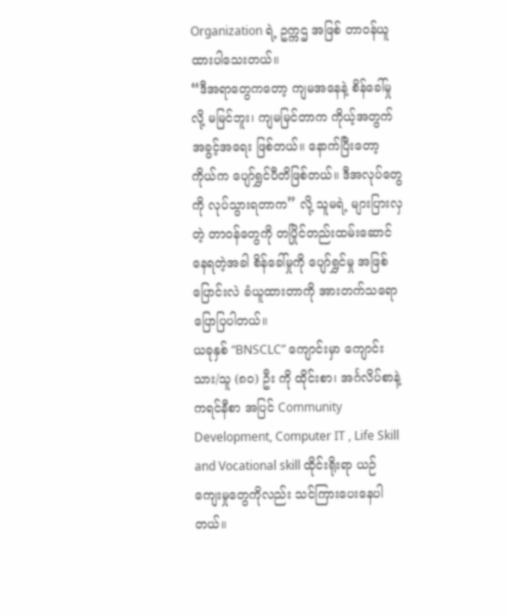Organization ရဲ့ ဥက္ကဌ အဖြစ် တာဝန်ယူထားပါသေးတယ်။
“ဒီအရာတွေကတော့ ကျမအနေနဲ့ စိန်ခေါ်မှု လို့ မမြင်ဘူး၊ ကျမမြင်တာက ကိုယ့်အတွက် အခွင့်အရေး ဖြစ်တယ်။ နောက်ပြီးတော့ ကိုယ်က ပျော်ရွှင်ပီတိဖြစ်တယ်။ ဒီအလုပ်တွေကို လုပ်သွားရတာက” လို့ သူမရဲ့ များပြားလှတဲ့ တာဝန်တွေကို တပြိုင်တည်းထမ်းဆောင်နေရတဲ့အခါ စိန်ခေါ်မှုကို ပျော်ရွှင်မှု အဖြစ် ပြောင်းလဲ ခံယူထားတာကို အားတက်သရော ပြောပြပါတယ်။
ယခုနှစ် “BNSCLC” ကျောင်းမှာ ကျောင်းသား/သူ (၈၀) ဦး ကို ထိုင်းစာ၊ အင်္ဂလိပ်စာနဲ့ ကရင်နီစာ အပြင် Community Development, Computer IT , Life Skill and Vocational skill ထိုင်းရိုးရာ ယဉ်ကျေးမှုတွေကိုလည်း သင်ကြားပေးနေပါတယ်။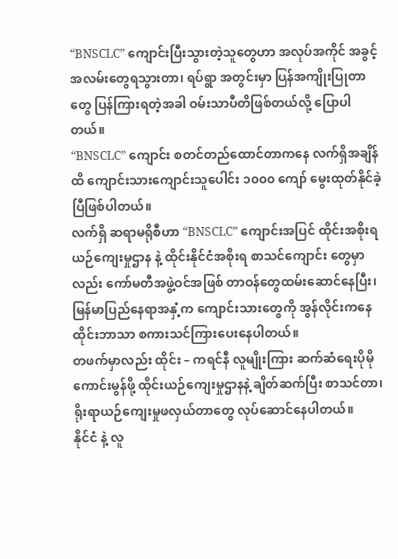“BNSCLC” ကျောင်းပြီးသွားတဲ့သူတွေဟာ အလုပ်အကိုင် အခွင့်အလမ်းတွေရသွားတာ၊ ရပ်ရွာ အတွင်းမှာ ပြန်အကျိုးပြုတာတွေ ပြန်ကြားရတဲ့အခါ ဝမ်းသာပီတိဖြစ်တယ်လို့ ပြောပါတယ်။
“BNSCLC” ကျောင်း စတင်တည်ထောင်တာကနေ လက်ရှိအချိန်ထိ ကျောင်းသားကျောင်းသူပေါင်း ၁၀၀၀ ကျော် မွေးထုတ်နိုင်ခဲ့ပြီဖြစ်ပါတယ်။
လက်ရှိ ဆရာမရိုစီဟာ “BNSCLC” ကျောင်းအပြင် ထိုင်းအစိုးရ ယဉ်ကျေးမှုဌာန နဲ့ ထိုင်းနိုင်ငံအစိုးရ စာသင်ကျောင်း တွေမှာလည်း ကော်မတီအဖွဲ့ဝင်အဖြစ် တာဝန်တွေထမ်းဆောင်နေပြီး၊ မြန်မာပြည်နေရာအနှံ့က ကျောင်းသားတွေကို အွန်လိုင်းကနေ ထိုင်းဘာသာ စကားသင်ကြားပေးနေပါတယ်။
တဖက်မှာလည်း ထိုင်း – ကရင်နီ လူမျိုးကြား ဆက်ဆံရေးပိုမိုကောင်းမွန်ဖို့ ထိုင်းယဉ်ကျေးမှုဌာနနဲ့ ချိတ်ဆက်ပြီး စာသင်တာ၊ ရိုးရာယဉ်ကျေးမှုဖလှယ်တာတွေ လုပ်ဆောင်နေပါတယ်။
နိုင်ငံ နဲ့ လူ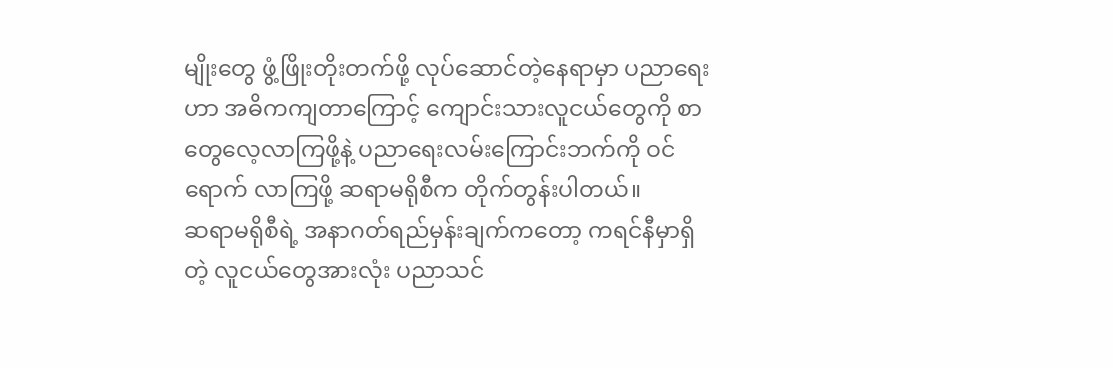မျိုးတွေ ဖွံ့ဖြိုးတိုးတက်ဖို့ လုပ်ဆောင်တဲ့နေရာမှာ ပညာရေးဟာ အဓိကကျတာကြောင့် ကျောင်းသားလူငယ်တွေကို စာတွေလေ့လာကြဖို့နဲ့ ပညာရေးလမ်းကြောင်းဘက်ကို ဝင်ရောက် လာကြဖို့ ဆရာမရိုစီက တိုက်တွန်းပါတယ်။
ဆရာမရိုစီရဲ့ အနာဂတ်ရည်မှန်းချက်ကတော့ ကရင်နီမှာရှိတဲ့ လူငယ်တွေအားလုံး ပညာသင်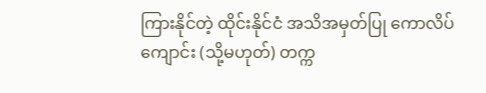ကြားနိုင်တဲ့ ထိုင်းနိုင်ငံ အသိအမှတ်ပြု ကောလိပ်ကျောင်း (သို့မဟုတ်) တက္က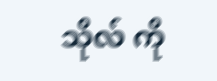သိုလ် ကို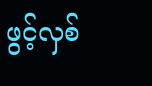ဖွင့်လှစ်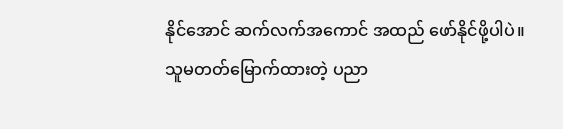နိုင်အောင် ဆက်လက်အကောင် အထည် ဖော်နိုင်ဖို့ပါပဲ။
သူမတတ်မြောက်ထားတဲ့ ပညာ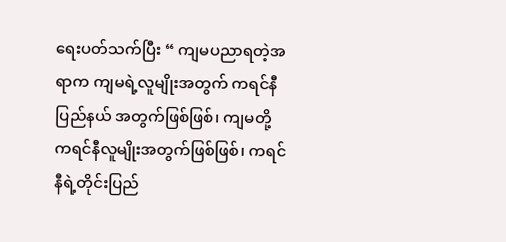ရေးပတ်သက်ပြီး “ ကျမပညာရတဲ့အရာက ကျမရဲ့လူမျိုးအတွက် ကရင်နီပြည်နယ် အတွက်ဖြစ်ဖြစ်၊ ကျမတို့ကရင်နီလူမျိုးအတွက်ဖြစ်ဖြစ်၊ ကရင်နီရဲ့တိုင်းပြည်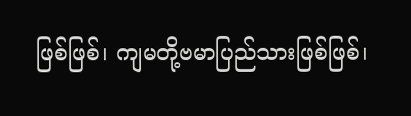ဖြစ်ဖြစ်၊ ကျမတို့ဗမာပြည်သားဖြစ်ဖြစ်၊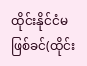ထိုင်းနိုင်ငံမဖြစ်ခင်(ထိုင်း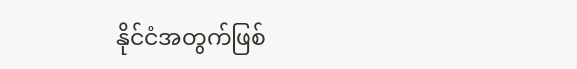နိုင်ငံအတွက်ဖြစ်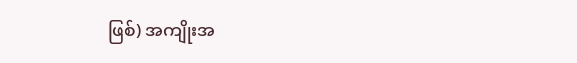ဖြစ်) အကျိုးအ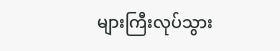များကြီးလုပ်သွား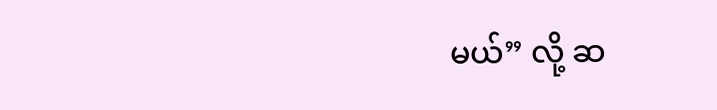မယ်” လို့ ဆ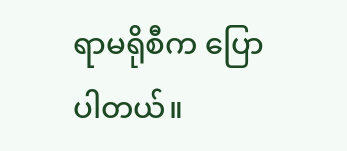ရာမရိုစီက ပြောပါတယ်။